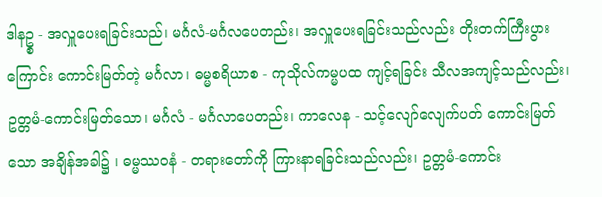ဒါနဥ္စ - အလှူပေးရခြင်းသည်၊ မင်္ဂလံ-မင်္ဂလပေတည်း၊ အလှူပေးရခြင်းသည်လည်း တိုးတက်ကြီးပွားကြောင်း ကောင်းမြတ်တဲ့ မင်္ဂလာ၊ ဓမ္မစရိယာစ - ကုသိုလ်ကမ္မပထ ကျင့်ရခြင်း သီလအကျင့်သည်လည်း၊ ဥတ္တမံ-ကောင်းမြတ်သော၊ မင်္ဂလံ - မင်္ဂလာပေတည်း၊ ကာလေန - သင့်လျော်လျေက်ပတ် ကောင်းမြတ်သော အချိန်အခါ၌ ၊ ဓမ္မဿဝနံ - တရားတော်ကို ကြားနာရခြင်းသည်လည်း၊ ဥတ္တမံ-ကောင်း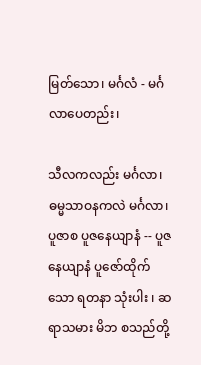မြတ်သော၊ မင်္ဂလံ - မင်္ဂလာပေတည်း၊

သီလကလည်း မင်္ဂလာ၊ ဓမ္မသာဝနကလဲ မင်္ဂလာ၊ ပူဇာစ ပူဇနေယျာနံ -- ပူဇနေယျာနံ ပူဇော်ထိုက်သော ရတနာ သုံးပါး ၊ ဆရာသမား မိဘ စသည်တို့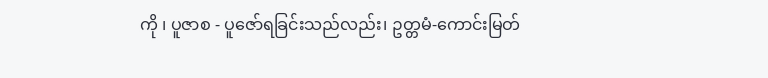ကို ၊ ပူဇာစ - ပူဇော်ရခြင်းသည်လည်း၊ ဥတ္တမံ-ကောင်းမြတ်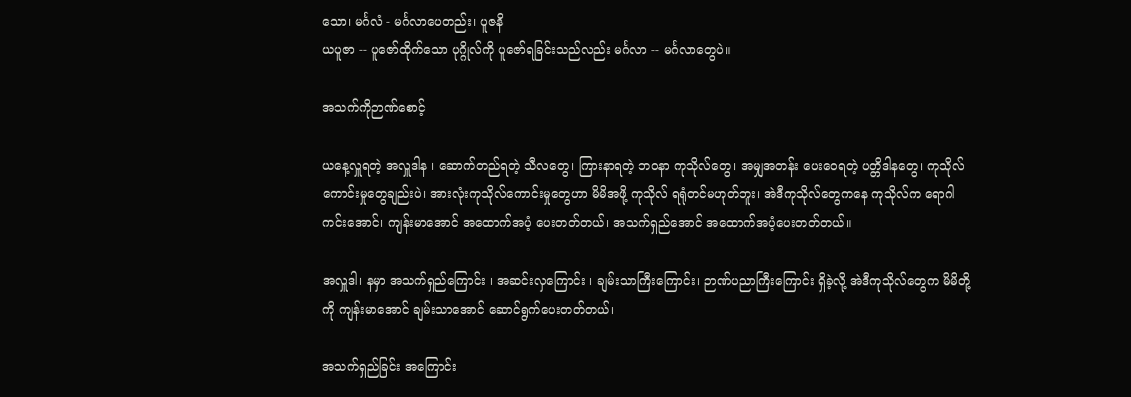သော၊ မင်္ဂလံ - မင်္ဂလာပေတည်း၊ ပူဇနိ
ယပူဇာ -- ပူဇော်ထိုက်သော ပုဂ္ဂိုလ်ကို ပူဇော်ရခြင်းသည်လည်း မင်္ဂလာ -- မင်္ဂလာတွေပဲ။

အသက်ကိုဉာဏ်စောင့်

ယနေ့လှူရတဲ့ အလှူဒါန ၊ ဆောက်တည်ရတဲ့ သီလတွေ၊ ကြားနာရတဲ့ ဘဝနာ ကုသိုလ်တွေ၊ အမျှအတန်း ပေးဝေရတဲ့ ပတ္တိဒါနတွေ၊ ကုသိုလ်ကောင်းမှုတွေချည်းပဲ၊ အားလုံးကုသိုလ်ကောင်းမှုတွေဟာ မိမိအဖို့ ကုသိုလ် ရရုံတင်မဟုတ်ဘူး၊ အဲဒီကုသိုလ်တွေကနေ ကုသိုလ်က ရောဂါကင်းအောင်၊ ကျန်းမာအောင် အထောက်အပံ့ ပေးတတ်တယ်၊ အသက်ရှည်အောင် အထောက်အပံ့ပေးတတ်တယ်။

အလှူဒါ၊ နမှာ အသက်ရှည်ကြောင်း ၊ အဆင်းလှကြောင်း ၊ ချမ်းသာကြီးကြောင်း၊ ဉာဏ်ပညာကြီးကြောင်း ရှိခဲ့လို့ အဲဒီကုသိုလ်တွေက မိမိတို့ကို ကျန်းမာအောင် ချမ်းသာအောင် ဆောင်ရွက်ပေးတတ်တယ်၊

အသက်ရှည်ခြင်း အကြောင်း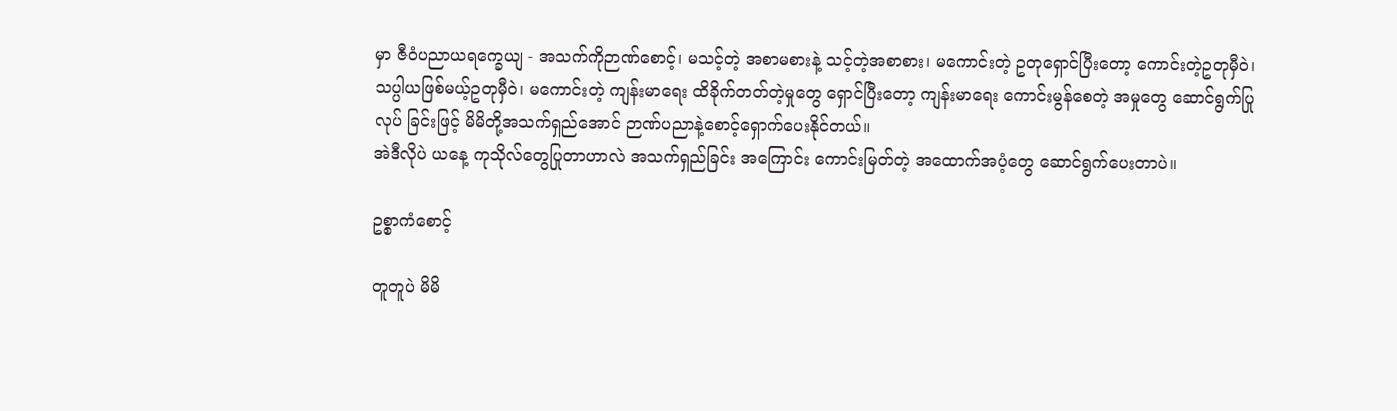မှာ ဇီဝံပညာယရက္ခေယျ - အသက်ကိုဉာဏ်စောင့်၊ မသင့်တဲ့ အစာမစားနဲ့ သင့်တဲ့အစာစား၊ မကောင်းတဲ့ ဥတုရှောင်ပြီးတော့ ကောင်းတဲ့ဥတုမှီဝဲ၊ သပ္ပါယဖြစ်မယ့်ဥတုမှီဝဲ၊ မကောင်းတဲ့ ကျန်းမာရေး ထိခိုက်တတ်တဲ့မှုတွေ ရှောင်ပြီးတော့ ကျန်းမာရေး ကောင်းမွန်စေတဲ့ အမှုတွေ ဆောင်ရွက်ပြုလုပ် ခြင်းဖြင့် မိမိတို့အသက်ရှည်အောင် ဉာဏ်ပညာနဲ့စောင့်ရှောက်ပေးနိုင်တယ်။
အဲဒီလိုပဲ ယနေ့ ကုသိုလ်တွေပြုတာဟာလဲ အသက်ရှည်ခြင်း အကြောင်း ကောင်းမြတ်တဲ့ အထောက်အပံ့တွေ ဆောင်ရွက်ပေးတာပဲ။

ဥစ္စာကံစောင့်

တူတူပဲ မိမိ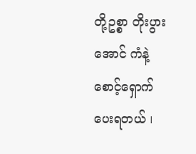တို့ဥစ္စာ တိုးပွားအောင် ကံနဲ့စောင့်ရှောက်ပေးရတယ် ၊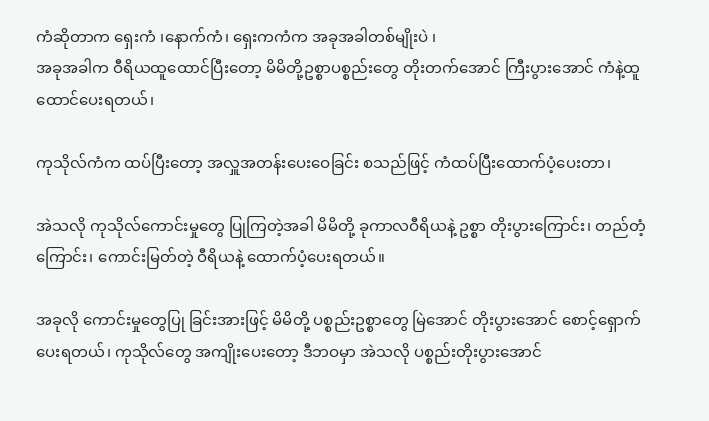ကံဆိုတာက ရှေးကံ ၊နောက်ကံ၊ ရှေးကကံက အခုအခါတစ်မျိုးပဲ ၊
အခုအခါက ဝီရိယထူထောင်ပြီးတော့ မိမိတို့ဥစ္စာပစ္စည်းတွေ တိုးတက်အောင် ကြီးပွားအောင် ကံနဲ့ထူထောင်ပေးရတယ်၊

ကုသိုလ်ကံက ထပ်ပြီးတော့ အလှူအတန်းပေးဝေခြင်း စသည်ဖြင့် ကံထပ်ပြီးထောက်ပံ့ပေးတာ၊

အဲသလို ကုသိုလ်ကောင်းမှုတွေ ပြုကြတဲ့အခါ မိမိတို့ ခုကာလဝီရိယနဲ့ ဥစ္စာ တိုးပွားကြောင်း၊ တည်တံ့ကြောင်း၊ ကောင်းမြတ်တဲ့ ဝီရိယနဲ့ ထောက်ပံ့ပေးရတယ်။

အခုလို ကောင်းမှုတွေပြု ခြင်းအားဖြင့် မိမိတို့ ပစ္စည်းဥစ္စာတွေ မြဲအောင် တိုးပွားအောင် စောင့်ရှောက် ပေးရတယ်၊ ကုသိုလ်တွေ အကျိုးပေးတော့ ဒီဘဝမှာ အဲသလို ပစ္စည်းတိုးပွားအောင်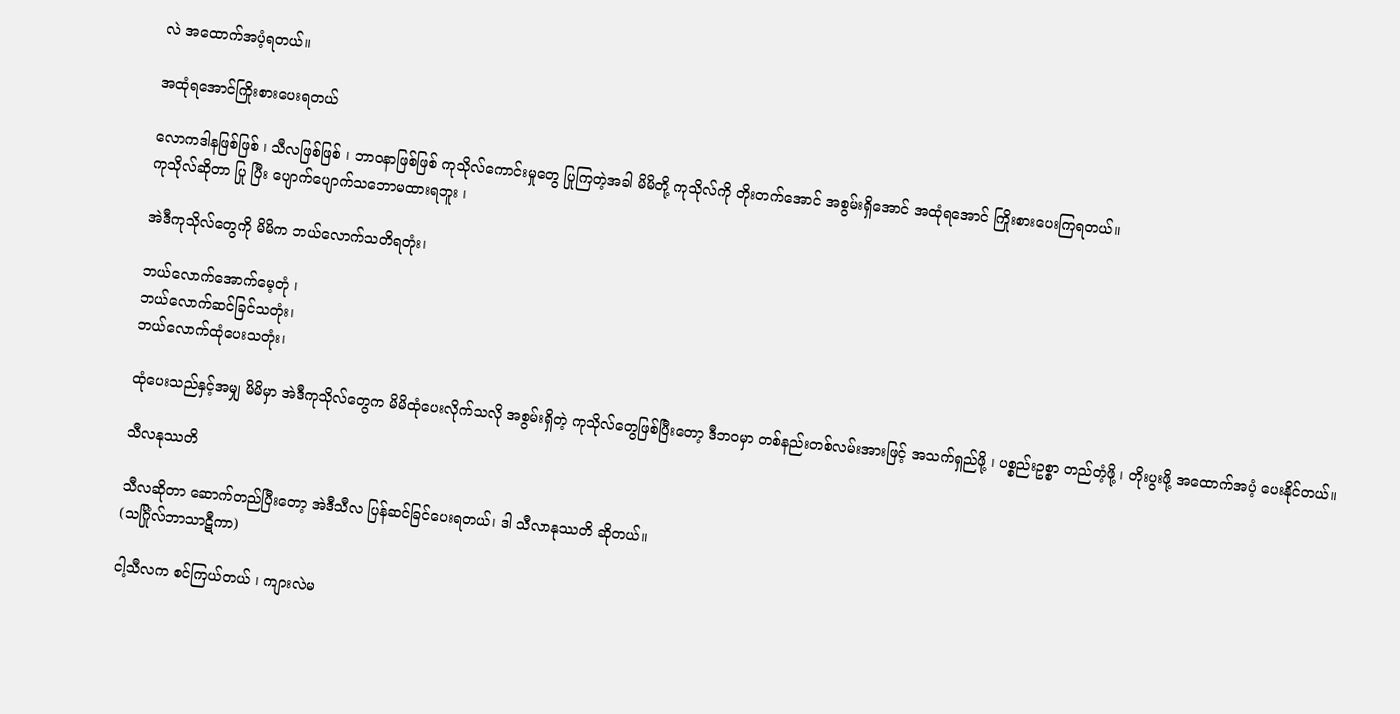လဲ အထောက်အပံ့ရတယ်။

အထုံရအောင်ကြိုးစားပေးရတယ်

လောကဒါနဖြစ်ဖြစ် ၊ သီလဖြစ်ဖြစ် ၊ ဘာဝနာဖြစ်ဖြစ် ကုသိုလ်ကောင်းမှုတွေ ပြုကြတဲ့အခါ မိမိတို့ ကုသိုလ်ကို တိုးတက်အောင် အစွမ်းရှိအောင် အထုံရအောင် ကြိုးစားပေးကြရတယ်။
ကုသိုလ်ဆိုတာ ပြု ပြီး ပျောက်ပျောက်သဘောမထားရဘူး ၊

အဲဒီကုသိုလ်တွေကို မိမိက ဘယ်လောက်သတိရတုံး၊

ဘယ်လောက်အောက်မေ့တုံ ၊
ဘယ်လောက်ဆင်ခြင်သတုံး၊
ဘယ်လောက်ထုံပေးသတုံး၊

ထုံပေးသည်နှင့်အမျှ မိမိမှာ အဲဒီကုသိုလ်တွေက မိမိထုံပေးလိုက်သလို အစွမ်းရှိတဲ့ ကုသိုလ်တွေဖြစ်ပြီးတော့ ဒီဘဝမှာ တစ်နည်းတစ်လမ်းအားဖြင့် အသက်ရှည်ဖို့ ၊ ပစ္စည်းဥစ္စာ တည်တံ့ဖို့ ၊ တိုးပွးဖို့ အထောက်အပံ့ ပေးနိုင်တယ်။

သီလနုဿတိ

သီလဆိုတာ ဆောက်တည်ပြီးတော့ အဲဒီသီလ ပြန်ဆင်ခြင်ပေးရတယ်၊ ဒါ သီလာနုဿတိ ဆိုတယ်။
(သင်္ဂြုံလ်ဘာသာဋီကာ)

ငါ့သီလက စင်ကြယ်တယ် ၊ ကျားလဲမ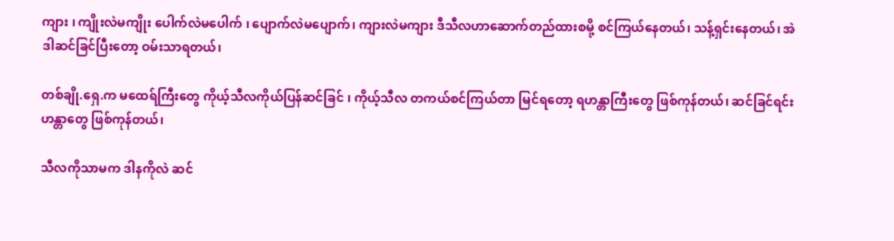ကျား ၊ ကျိုးလဲမကျိုး ပေါက်လဲမပေါက် ၊ ပျောက်လဲမပျောက်၊ ကျားလဲမကျား ဒီသီလဟာဆောက်တည်ထားစမို့ စင်ကြယ်နေတယ်၊ သန့်ရှင်းနေတယ်၊ အဲဒါဆင်ခြင်ပြီးတော့ ဝမ်းသာရတယ်၊

တစ်ချို.ရှေ.က မထေရ်ကြီးတွေ ကိုယ့်သီလကိုယ်ပြန်ဆင်ခြင် ၊ ကိုယ့်သီလ တကယ်စင်ကြယ်တာ မြင်ရတော့ ရဟန္တာကြီးတွေ ဖြစ်ကုန်တယ်၊ ဆင်ခြင်ရင်းဟန္တာတွေ ဖြစ်ကုန်တယ်၊

သီလကိုသာမက ဒါနကိုလဲ ဆင်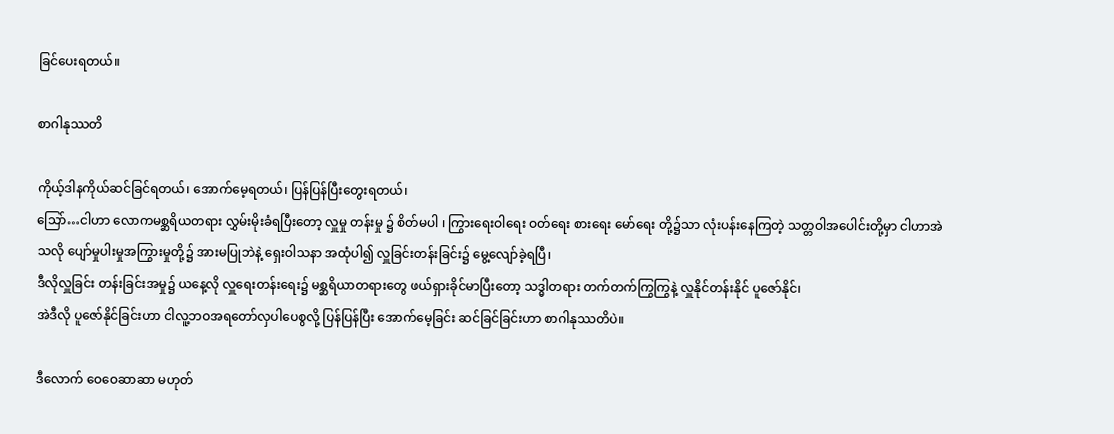ခြင်ပေးရတယ်။

စာဂါနုဿတိ

ကိုယ့်ဒါနကိုယ်ဆင်ခြင်ရတယ်၊ အောက်မေ့ရတယ်၊ ပြန်ပြန်ပြီးတွေးရတယ်၊
သြော်…ငါဟာ လောကမစ္ဆရိယတရား လွှမ်းမိုးခံရပြီးတော့ လှူမှု တန်းမှု ၌ စိတ်မပါ ၊ ကြွားရေးဝါရေး ဝတ်ရေး စားရေး မော်ရေး တို့၌သာ လုံးပန်းနေကြတဲ့ သတ္တဝါအပေါင်းတို့မှာ ငါဟာအဲသလို ပျော်မှုပါးမှုအကြွားမှုတို့၌ အားမပြုဘဲနဲ့ ရှေးဝါသနာ အထုံပါ၍ လှူခြင်းတန်းခြင်း၌ မွေ့လျော်ခဲ့ရပြီ၊
ဒီလိုလှူခြင်း တန်းခြင်းအမှု၌ ယနေ့လို လှူရေးတန်းရေး၌ မစ္ဆရိယာတရားတွေ ဖယ်ရှားခိုင်မာပြီးတော့ သဒ္ဓါတရား တက်တက်ကြွကြွနဲ့ လှူနိုင်တန်းနိုင် ပူဇော်နိုင်၊
အဲဒီလို ပူဇော်နိုင်ခြင်းဟာ ငါလူ့ဘဝအရတော်လှပါပေစွလို့ ပြန်ပြန်ပြီး အောက်မေ့ခြင်း ဆင်ခြင်ခြင်းဟာ စာဂါနုဿတိပဲ။

ဒီလောက် ဝေဝေဆာဆာ မဟုတ်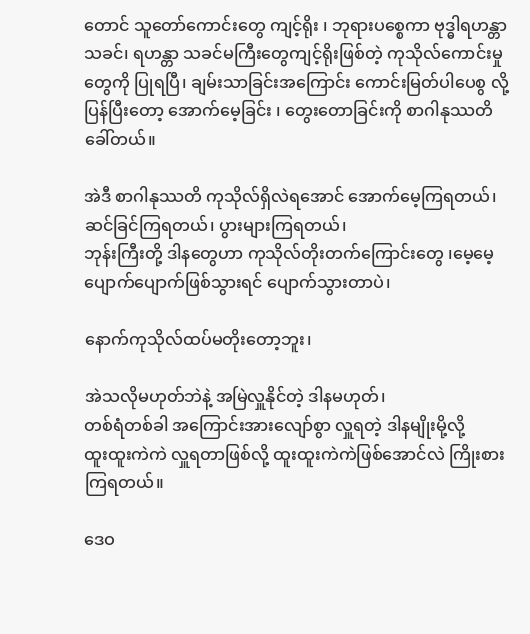တောင် သူတော်ကောင်းတွေ ကျင့်ရိုး ၊ ဘုရားပစ္စေကာ ဗုဒ္ဓါရဟန္တာသခင်၊ ရဟန္တာ သခင်မကြီးတွေကျင့်ရိုးဖြစ်တဲ့ ကုသိုလ်ကောင်းမှုတွေကို ပြုရပြီ၊ ချမ်းသာခြင်းအကြောင်း ကောင်းမြတ်ပါပေစွ လို့ ပြန်ပြီးတော့ အောက်မေ့ခြင်း ၊ တွေးတောခြင်းကို စာဂါနုဿတိ ခေါ်တယ်။

အဲဒီ စာဂါနုဿတိ ကုသိုလ်ရှိလဲရအောင် အောက်မေ့ကြရတယ်၊
ဆင်ခြင်ကြရတယ်၊ ပွားများကြရတယ်၊
ဘုန်းကြီးတို့ ဒါနတွေဟာ ကုသိုလ်တိုးတက်ကြောင်းတွေ ၊မေ့မေ့ပျောက်ပျောက်ဖြစ်သွားရင် ပျောက်သွားတာပဲ၊

နောက်ကုသိုလ်ထပ်မတိုးတော့ဘူး၊

အဲသလိုမဟုတ်ဘဲနဲ့ အမြဲလှူနိုင်တဲ့ ဒါနမဟုတ်၊
တစ်ရံတစ်ခါ အကြောင်းအားလျော်စွာ လှူရတဲ့ ဒါနမျိုးမို့လို့
ထူးထူးကဲကဲ လှူရတာဖြစ်လို့ ထူးထူးကဲကဲဖြစ်အောင်လဲ ကြိုးစားကြရတယ်။

ဒေဝ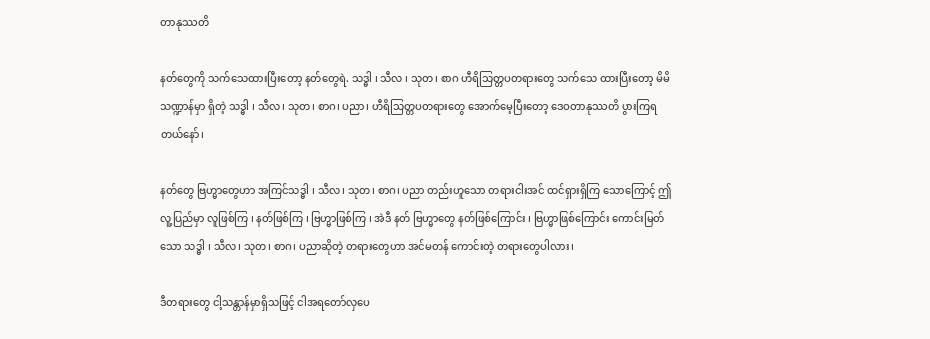တာနုဿတိ

နတ်တွေကို သက်သေထားပြီးတော့ နတ်တွေရဲ. သဒ္ဓါ ၊ သီလ ၊ သုတ၊ စာဂ ဟီရိသြတ္တပတရားတွေ သက်သေ ထားပြီးတော့ မိမိသဏ္ဍာန်မှာ ရှိတဲ့ သဒ္ဓါ ၊ သီလ၊ သုတ၊ စာဂ၊ ပညာ၊ ဟီရိသြတ္တပတရားတွေ အောက်မေ့ပြီးတော့ ဒေဝတာနုဿတိ ပွားကြရတယ်နော်၊

နတ်တွေ ဗြဟ္မာတွေဟာ အကြင်သဒ္ဓါ ၊ သီလ၊ သုတ၊ စာဂ၊ ပညာ တည်းဟူသော တရားငါးအင် ထင်ရှားရှိကြ သောကြောင့် ဤလူ့ပြည်မှာ လူဖြစ်ကြ ၊ နတ်ဖြစ်ကြ ၊ ဗြဟ္မာဖြစ်ကြ ၊ အဲဒီ နတ် ဗြဟ္မာတွေ နတ်ဖြစ်ကြောင်း ၊ ဗြဟ္မာဖြစ်ကြောင်း ကောင်းမြတ်သော သဒ္ဓါ ၊ သီလ၊ သုတ၊ စာဂ၊ ပညာဆိုတဲ့ တရားတွေဟာ အင်မတန် ကောင်းတဲ့ တရားတွေပါလား၊

ဒီတရားတွေ ငါ့သန္တာန်မှာရှိသဖြင့် ငါအရတော်လှပေ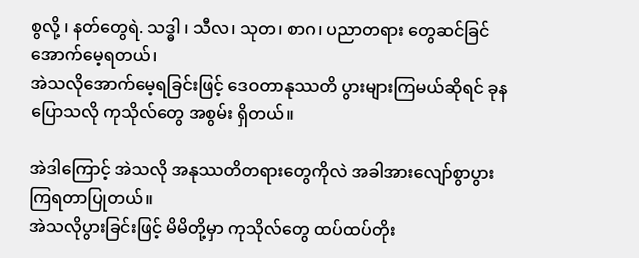စွလို့ ၊ နတ်တွေရဲ. သဒ္ဓါ ၊ သီလ၊ သုတ၊ စာဂ၊ ပညာတရား တွေဆင်ခြင်အောက်မေ့ရတယ်၊
အဲသလိုအောက်မေ့ရခြင်းဖြင့် ဒေဝတာနုဿတိ ပွားများကြမယ်ဆိုရင် ခုနပြောသလို ကုသိုလ်တွေ အစွမ်း ရှိတယ်။

အဲဒါကြောင့် အဲသလို အနုဿတိတရားတွေကိုလဲ အခါအားလျော်စွာပွားကြရတာပြုတယ်။
အဲသလိုပွားခြင်းဖြင့် မိမိတို့မှာ ကုသိုလ်တွေ ထပ်ထပ်တိုး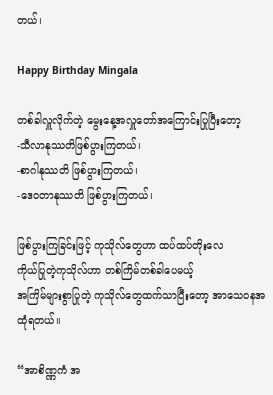တယ်၊

Happy Birthday Mingala

တစ်ခါလှူလိုက်တဲ့ မွေးနေ့အလှူတော်အကြောင်းပြုပြီးတော့
-သီလာနုဿတိဖြစ်ပွားကြတယ်၊
-စာဂါနုဿတိ ဖြစ်ပွားကြတယ်၊
-ဒေဝတာနုဿတိ ဖြစ်ပွားကြတယ်၊

ဖြစ်ပွားကြခြင်းဖြင့် ကုသိုလ်တွေဟာ ထပ်ထပ်တိုးလေ
ကိုယ်ပြုတဲ့ကုသိုလ်ဟာ တစ်ကြိမ်တစ်ခါပေမယ့်
အကြိမ်များစွာပြုတဲ့ ကုသိုလ်တွေထက်သာပြီးတော့ အာသေဝနအထုံရတယ်။

“အာစိဏ္ဏကံ အ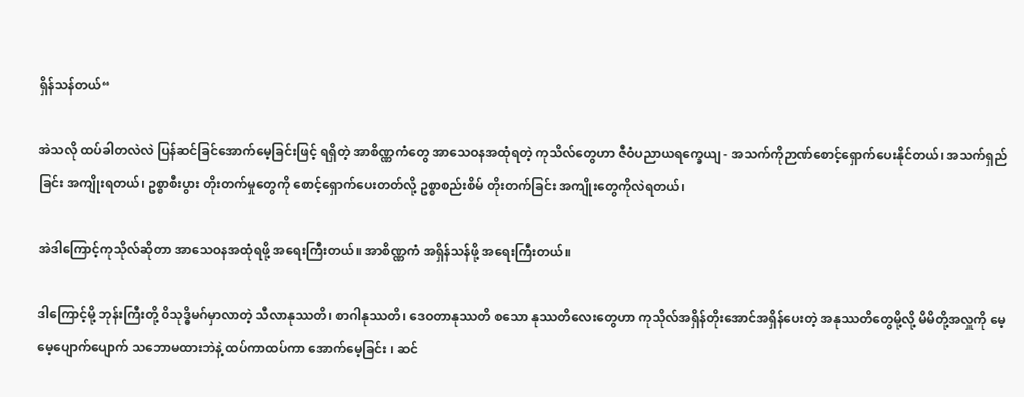ရှိန်သန်တယ်“

အဲသလို ထပ်ခါတလဲလဲ ပြန်ဆင်ခြင်အောက်မေ့ခြင်းဖြင့် ရရှိတဲ့ အာစိဏ္ဏကံတွေ အာသေဝနအထုံရတဲ့ ကုသိလ်တွေဟာ ဇီဝံပညာယရက္ခေယျ - အသက်ကိုဉာဏ်စောင့်ရှောက်ပေးနိုင်တယ်၊ အသက်ရှည်ခြင်း အကျိုးရတယ်၊ ဥစ္စာစီးပွား တိုးတက်မှုတွေကို စောင့်ရှောက်ပေးတတ်လို့ ဥစ္စာစည်းစိမ် တိုးတက်ခြင်း အကျိုးတွေကိုလဲရတယ်၊

အဲဒါကြောင့်ကုသိုလ်ဆိုတာ အာသေဝနအထုံရဖို့ အရေးကြီးတယ်။ အာစိဏ္ဏကံ အရှိန်သန်ဖို့ အရေးကြီးတယ်။

ဒါကြောင့်မို့ ဘုန်းကြီးတို့ ၀ိသုဒ္ဓိမဂ်မှာလာတဲ့ သီလာနုဿတိ၊ စာဂါနုဿတိ၊ ဒေဝတာနုဿတိ စသော နုဿတိလေးတွေဟာ ကုသိုလ်အရှိန်တိုးအောင်အရှိန်ပေးတဲ့ အနုဿတိတွေမို့လို့ မိမိတို့အလှူကို မေ့မေ့ပျောက်ပျောက် သဘောမထားဘဲနဲ့ ထပ်ကာထပ်ကာ အောက်မေ့ခြင်း ၊ ဆင်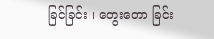ခြင်ခြင်း ၊ တွေးတော ခြင်း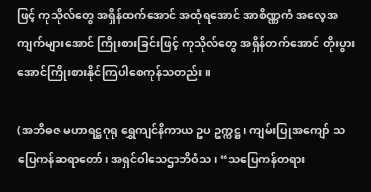ဖြင့် ကုသိုလ်တွေ အရှိန်ထက်အောင် အထုံရအောင် အာစိဏ္ဏကံ အလေ့အကျက်များအောင် ကြိုးစားခြင်းဖြင့် ကုသိုလ်တွေ အရှိန်တက်အောင် တိုးပွားအောင်ကြိုးစားနိုင်ကြပါစေကုန်သတည်း။

(အဘိဓဇ မဟာရဋ္ဌဂုရု ရွှေကျင်နိကာယ ဥပ ဥက္ကဋ္ဌ၊ ကျမ်းပြုအကျော် သပြေကန်ဆရာတော်၊ အရှင်ဝါသေဌာဘိဝံသ၊ “သပြေကန်တရား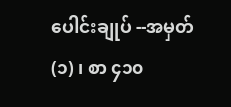ပေါင်းချုပ် --အမှတ် (၁) ၊ စာ ၄၁၀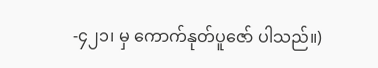-၄၂၁၊ မှ ကောက်နုတ်ပူဇော် ပါသည်။)